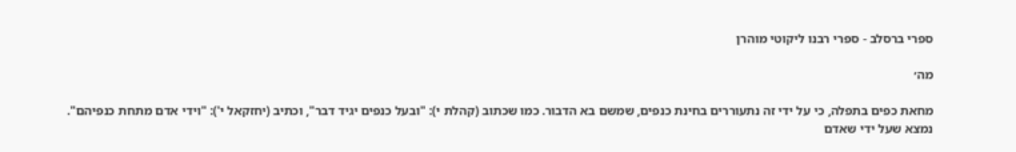ספרי ברסלב - ספרי רבנו ליקוטי מוהרן

מה׳

מחאת כפים בתפלה, כי על ידי זה נתעוררים בחינת כנפים, שמשם בא הדבור. כמו שכתוב (קהלת י): "ובעל כנפים יגיד דבר", וכתיב (יחזקאל י'): "וידי אדם מתחת כנפיהם".
נמצא שעל ידי שאדם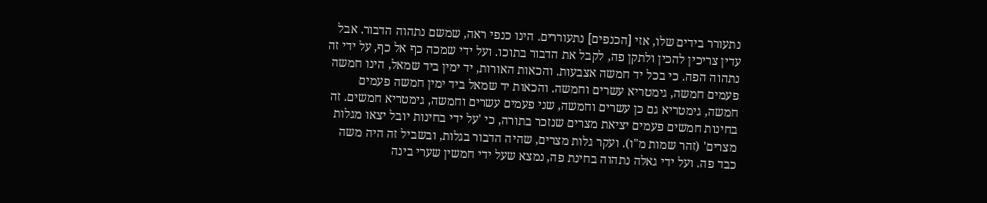נתעורר בידים שלו, אזי [הכנפים] נתעוררים. הינו כנפי ראה, שמשם נתהוה הדבור. אבל עדין צריכין להכין ולתקן פה, לקבל את הדבור בתוכו. ועל ידי שמכה כף אל כף, על ידי זה נתהוה הפה. כי בכל יד חמשה אצבעות. והכאות האורות, יד ימין ביד שמאל, הינו חמשה פעמים חמשה, גימטריא עשרים וחמשה. והכאות יד שמאל ביד ימין חמשה פעמים חמשה, גימטריא גם כן עשרים וחמשה, שני פעמים עשרים וחמשה, גימטריא חמשים. זה בחינות חמשים פעמים יציאת מצרים שנזכר בתורה, כי 'על ידי בחינות יובל יצאו מגלות מצרים' (זהר שמות מ"ו). ועקר גלות מצרים, שהיה הדבור בגלות, ובשביל זה היה משה כבד פה. ועל ידי גאלה נתהוה בחינת פה, נמצא שעל ידי חמשין שערי בינה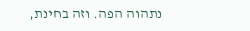נתהוה הפה. וזה בחינת,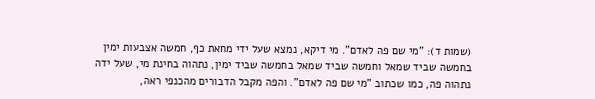(שמות ד): "מי שם פה לאדם". מי דיקא, נמצא שעל ידי מחאת כף, חמשה אצבעות ימין בחמשה שביד שמאל וחמשה שביד שמאל בחמשה שביד ימין, נתהוה בחינת מי, שעל ידה נתהוה פה, כמו שכתוב "מי שם פה לאדם". והפה מקבל הדבורים מהכנפי ראה,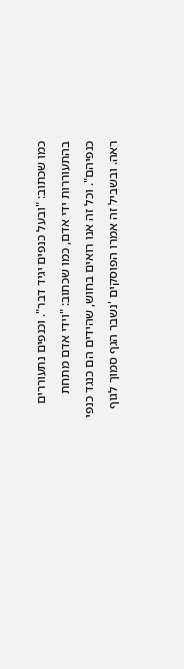כמו שכתוב: "ובעל כנפים יגיד דבר". וכנפים נתעוררים בהתעוררות ידי אדם, כמו שכתוב: "וידי אדם מתחת כנפיהם". וכל זה אנו רואים בחוש, שהידים הם כנגד כנפי ראה. ובשביל זה אמרו הפוסקים 'נשבר הגף סמוך לגוף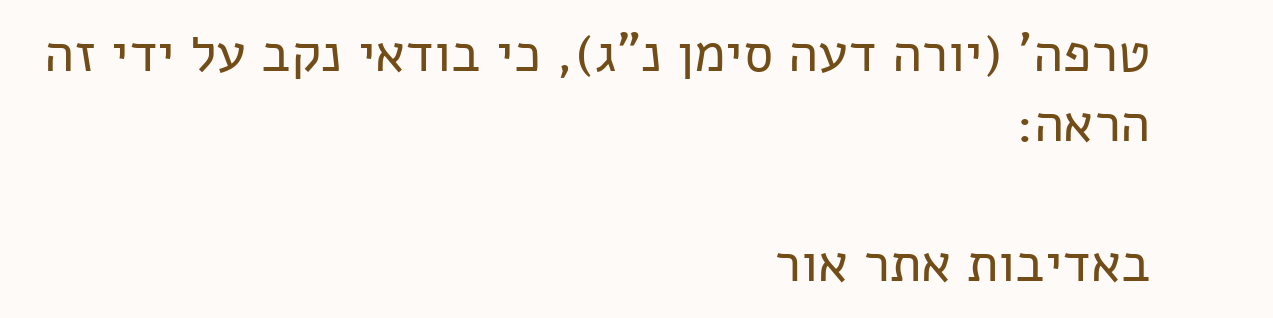טרפה' (יורה דעה סימן נ"ג), כי בודאי נקב על ידי זה הראה:

באדיבות אתר אור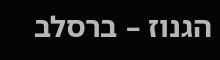הגנוז – ברסלב